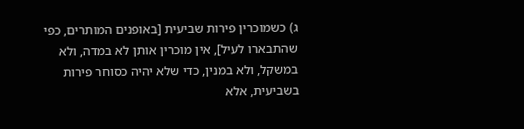ג) כשמוכרין פירות שביעית [באופנים המותרים, כפי שהתבארו לעיל], אין מוכרין אותן לא במדה, ולא במשקל, ולא במנין, כדי שלא יהיה כסוחר פירות בשביעית, אלא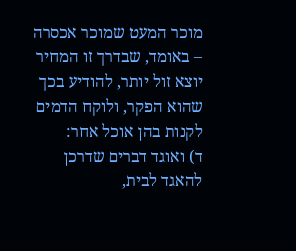מוכר המעט שמוכר אכסרה – באומד, שבדרך זו המחיר יוצא זול יותר, להודיע בכך שהוא הפקר, ולוקח הדמים לקנות בהן אוכל אחר:
ד) ואוגד דברים שדרכן להאגד לבית,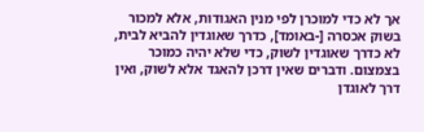אך לא כדי למוכרן לפי מנין האגודות, אלא למכור בשוק אכסרה [-באומד], כדרך שאוגדין להביא לבית, לא כדרך שאוגדין לשוק, כדי שלא יהיה כמוכר בצמצום. ודברים שאין דרכן להאגד אלא לשוק, ואין דרך לאוגדן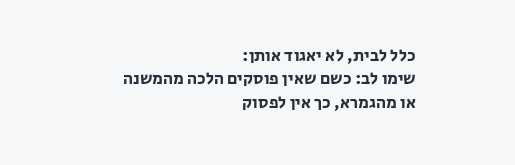כלל לבית, לא יאגוד אותן:
שימו לב: כשם שאין פוסקים הלכה מהמשנה או מהגמרא, כך אין לפסוק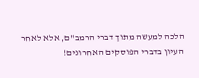הלכה למעשה מתוך דברי הרמב"ם, אלא לאחר העיון בדברי הפוסקים האחרונים!